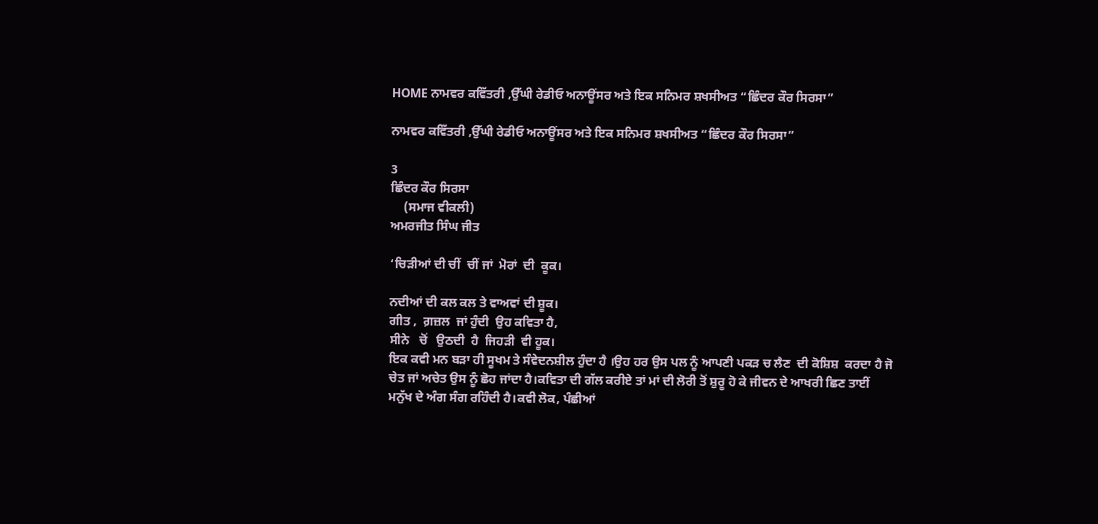HOME ਨਾਮਵਰ ਕਵਿੱਤਰੀ ,ਉੱਘੀ ਰੇਡੀਓ ਅਨਾਊਂਸਰ ਅਤੇ ਇਕ ਸਨਿਮਰ ਸ਼ਖਸੀਅਤ “ਛਿੰਦਰ ਕੌਰ ਸਿਰਸਾ”

ਨਾਮਵਰ ਕਵਿੱਤਰੀ ,ਉੱਘੀ ਰੇਡੀਓ ਅਨਾਊਂਸਰ ਅਤੇ ਇਕ ਸਨਿਮਰ ਸ਼ਖਸੀਅਤ “ਛਿੰਦਰ ਕੌਰ ਸਿਰਸਾ”

3
ਛਿੰਦਰ ਕੌਰ ਸਿਰਸਾ
    (ਸਮਾਜ ਵੀਕਲੀ)
ਅਮਰਜੀਤ ਸਿੰਘ ਜੀਤ

‘ਚਿੜੀਆਂ ਦੀ ਚੀਂ  ਚੀਂ ਜਾਂ  ਮੋਰਾਂ  ਦੀ  ਕੂਕ।

ਨਦੀਆਂ ਦੀ ਕਲ ਕਲ ਤੇ ਵਾਅਵਾਂ ਦੀ ਸ਼ੂਕ।
ਗੀਤ ,  ਗ਼ਜ਼ਲ  ਜਾਂ ਹੁੰਦੀ  ਉਹ ਕਵਿਤਾ ਹੈ,
ਸੀਨੇ   ਚੋਂ   ਉਠਦੀ  ਹੈ  ਜਿਹੜੀ  ਵੀ ਹੂਕ।
ਇਕ ਕਵੀ ਮਨ ਬੜਾ ਹੀ ਸੂਖਮ ਤੇ ਸੰਵੇਦਨਸ਼ੀਲ ਹੁੰਦਾ ਹੈ ।ਉਹ ਹਰ ਉਸ ਪਲ ਨੂੰ ਆਪਣੀ ਪਕੜ ਚ ਲੈਣ  ਦੀ ਕੋਸ਼ਿਸ਼  ਕਰਦਾ ਹੈ ਜੋ ਚੇਤ ਜਾਂ ਅਚੇਤ ਉਸ ਨੂੰ ਛੋਹ ਜਾਂਦਾ ਹੈ।ਕਵਿਤਾ ਦੀ ਗੱਲ ਕਰੀਏ ਤਾਂ ਮਾਂ ਦੀ ਲੋਰੀ ਤੋਂ ਸ਼ੁਰੂ ਹੋ ਕੇ ਜੀਵਨ ਦੇ ਆਖਰੀ ਛਿਣ ਤਾਈਂ ਮਨੁੱਖ ਦੇ ਅੰਗ ਸੰਗ ਰਹਿੰਦੀ ਹੈ।ਕਵੀ ਲੋਕ, ਪੰਛੀਆਂ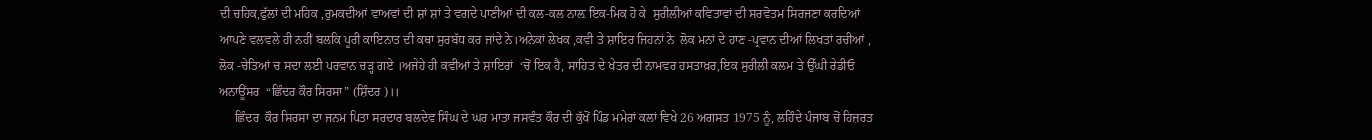ਦੀ ਚਹਿਕ,ਫੁੱਲਾਂ ਦੀ ਮਹਿਕ ,ਰੁਮਕਦੀਆਂ ਵਾਅਵਾਂ ਦੀ ਸ਼ਾਂ ਸ਼ਾਂ ਤੇ ਵਗਦੇ ਪਾਣੀਆਂ ਦੀ ਕਲ-ਕਲ ਨਾਲ਼ ਇਕ-ਮਿਕ ਹੋ ਕੇ  ਸੁਰੀਲੀਆਂ ਕਵਿਤਾਵਾਂ ਦੀ ਸਰਵੋਤਮ ਸਿਰਜਣਾ ਕਰਦਿਆਂ  ਆਪਣੇ ਵਲਵਲੇ ਹੀ ਨਹੀਂ ਬਲਕਿ ਪੂਰੀ ਕਾਇਨਾਤ ਦੀ ਕਥਾ ਸੁਰਬੱਧ ਕਰ ਜਾਂਦੇ ਨੇ।ਅਨੇਕਾਂ ਲੇਖਕ ,ਕਵੀ ਤੇ ਸ਼ਾਇਰ ਜਿਹਨਾਂ ਨੇ  ਲੋਕ ਮਨਾਂ ਦੇ ਹਾਣ -ਪ੍ਰਵਾਨ ਦੀਆਂ ਲਿਖਤਾਂ ਰਚੀਆਂ , ਲੋਕ -ਚੇਤਿਆਂ ਚ ਸਦਾ ਲਈ ਪਰਵਾਨ ਚੜ੍ਹ ਗਏ ।ਅਜੇਹੇ ਹੀ ਕਵੀਆਂ ਤੇ ਸ਼ਾਇਰਾਂ  ‘ਚੋਂ ਇਕ ਹੈ, ਸਾਹਿਤ ਦੇ ਖੇਤਰ ਦੀ ਨਾਮਵਰ ਹਸਤਾਖ਼ਰ,ਇਕ ਸੁਰੀਲੀ ਕਲਮ ਤੇ ਉੱਘੀ ਰੇਡੀਓ ਅਨਾਊਂਸਰ  “ਛਿੰਦਰ ਕੌਰ ਸਿਰਸਾ” (ਸ਼ਿੰਦਰ )।।
     ਛਿੰਦਰ  ਕੌਰ ਸਿਰਸਾ ਦਾ ਜਨਮ ਪਿਤਾ ਸਰਦਾਰ ਬਲਦੇਵ ਸਿੰਘ ਦੇ ਘਰ ਮਾਤਾ ਜਸਵੰਤ ਕੌਰ ਦੀ ਕੁੱਖੋਂ ਪਿੰਡ ਮਮੇਰਾਂ ਕਲਾਂ ਵਿਖੇ 26 ਅਗਸਤ 1975 ਨੂੰ, ਲਹਿੰਦੇ ਪੰਜਾਬ ਚੋਂ ਹਿਜ਼ਰਤ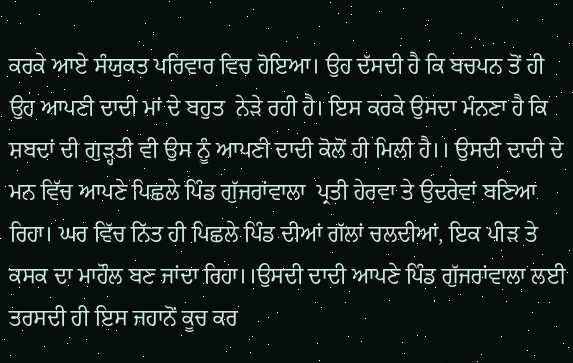ਕਰਕੇ ਆਏ ਸੰਯੁਕਤ ਪਰਿਵਾਰ ਵਿਚ ਹੋਇਆ। ਉਹ ਦੱਸਦੀ ਹੈ ਕਿ ਬਚਪਨ ਤੋਂ ਹੀ ਉਹ ਆਪਣੀ ਦਾਦੀ ਮਾਂ ਦੇ ਬਹੁਤ  ਨੇੜੇ ਰਹੀ ਹੈ। ਇਸ ਕਰਕੇ ਉਸਦਾ ਮੰਨਣਾ ਹੈ ਕਿ ਸ਼ਬਦਾਂ ਦੀ ਗੁੜ੍ਹਤੀ ਵੀ ਉਸ ਨੂੰ ਆਪਣੀ ਦਾਦੀ ਕੋਲੋਂ ਹੀ ਮਿਲੀ ਹੈ।। ਉਸਦੀ ਦਾਦੀ ਦੇ ਮਨ ਵਿੱਚ ਆਪਣੇ ਪਿਛਲੇ ਪਿੰਡ ਗੁੱਜਰਾਂਵਾਲਾ  ਪ੍ਰਤੀ ਹੇਰਵਾ ਤੇ ਉਦਰੇਵਾਂ ਬਣਿਆ ਰਿਹਾ। ਘਰ ਵਿੱਚ ਨਿੱਤ ਹੀ ਪਿਛਲੇ ਪਿੰਡ ਦੀਆਂ ਗੱਲਾਂ ਚਲਦੀਆਂ, ਇਕ ਪੀੜ ਤੇ ਕਸਕ ਦਾ ਮਾਹੌਲ ਬਣ ਜਾਂਦਾ ਰਿਹਾ।।ਉਸਦੀ ਦਾਦੀ ਆਪਣੇ ਪਿੰਡ ਗੁੱਜਰਾਂਵਾਲਾ ਲਈ ਤਰਸਦੀ ਹੀ ਇਸ ਜਹਾਨੋਂ ਕੂਚ ਕਰ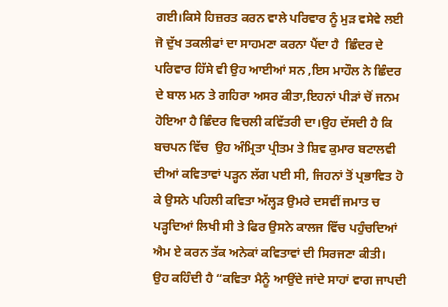ਗਈ।ਕਿਸੇ ਹਿਜ਼ਰਤ ਕਰਨ ਵਾਲੇ ਪਰਿਵਾਰ ਨੂੰ ਮੁੜ ਵਸੇਵੇ ਲਈ  ਜੋ ਦੁੱਖ ਤਕਲੀਫਾਂ ਦਾ ਸਾਹਮਣਾ ਕਰਨਾ ਪੈਂਦਾ ਹੈ  ਛਿੰਦਰ ਦੇ ਪਰਿਵਾਰ ਹਿੱਸੇ ਵੀ ਉਹ ਆਈਆਂ ਸਨ ,ਇਸ ਮਾਹੌਲ ਨੇ ਛਿੰਦਰ ਦੇ ਬਾਲ ਮਨ ਤੇ ਗਹਿਰਾ ਅਸਰ ਕੀਤਾ,ਇਹਨਾਂ ਪੀੜਾਂ ਚੋਂ ਜਨਮ ਹੋਇਆ ਹੈ ਛਿੰਦਰ ਵਿਚਲੀ ਕਵਿੱਤਰੀ ਦਾ।ਉਹ ਦੱਸਦੀ ਹੈ ਕਿ  ਬਚਪਨ ਵਿੱਚ  ਉਹ ਅੰਮ੍ਰਿਤਾ ਪ੍ਰੀਤਮ ਤੇ ਸ਼ਿਵ ਕੁਮਾਰ ਬਟਾਲਵੀ ਦੀਆਂ ਕਵਿਤਾਵਾਂ ਪੜ੍ਹਨ ਲੱਗ ਪਈ ਸੀ, ਜਿਹਨਾਂ ਤੋਂ ਪ੍ਰਭਾਵਿਤ ਹੋ ਕੇ ਉਸਨੇ ਪਹਿਲੀ ਕਵਿਤਾ ਅੱਲ੍ਹੜ ਉਮਰੇ ਦਸਵੀਂ ਜਮਾਤ ਚ ਪੜ੍ਹਦਿਆਂ ਲਿਖੀ ਸੀ ਤੇ ਫਿਰ ਉਸਨੇ ਕਾਲਜ ਵਿੱਚ ਪਹੁੰਚਦਿਆਂ ਐਮ ਏ ਕਰਨ ਤੱਕ ਅਨੇਕਾਂ ਕਵਿਤਾਵਾਂ ਦੀ ਸਿਰਜਣਾ ਕੀਤੀ।
ਉਹ ਕਹਿੰਦੀ ਹੈ “ਕਵਿਤਾ ਮੈਨੂੰ ਆਉਂਦੇ ਜਾਂਦੇ ਸਾਹਾਂ ਵਾਗ ਜਾਪਦੀ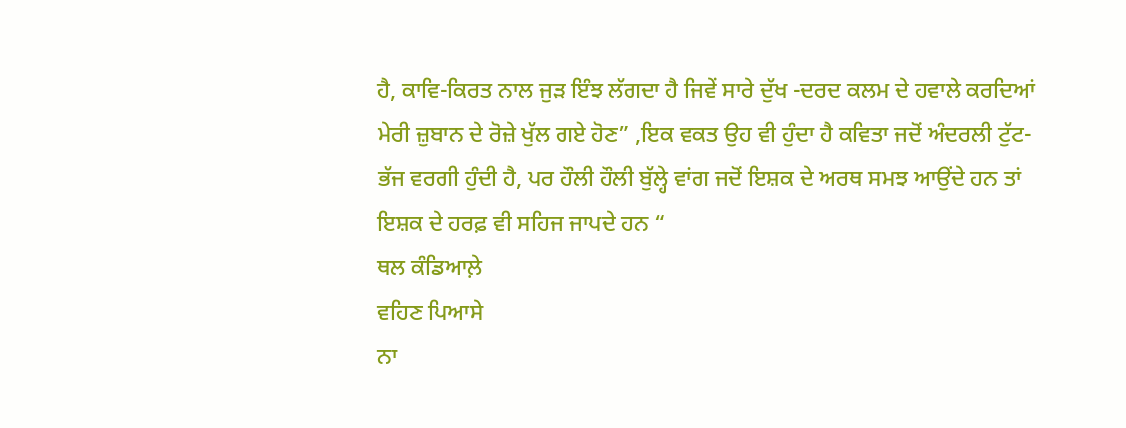ਹੈ, ਕਾਵਿ-ਕਿਰਤ ਨਾਲ ਜੁੜ ਇੰਝ ਲੱਗਦਾ ਹੈ ਜਿਵੇਂ ਸਾਰੇ ਦੁੱਖ -ਦਰਦ ਕਲਮ ਦੇ ਹਵਾਲੇ ਕਰਦਿਆਂ ਮੇਰੀ ਜ਼ੁਬਾਨ ਦੇ ਰੋਜ਼ੇ ਖੁੱਲ ਗਏ ਹੋਣ” ,ਇਕ ਵਕਤ ਉਹ ਵੀ ਹੁੰਦਾ ਹੈ ਕਵਿਤਾ ਜਦੋਂ ਅੰਦਰਲੀ ਟੁੱਟ-ਭੱਜ ਵਰਗੀ ਹੁੰਦੀ ਹੈ, ਪਰ ਹੌਲੀ ਹੌਲੀ ਬੁੱਲ੍ਹੇ ਵਾਂਗ ਜਦੋਂ ਇਸ਼ਕ ਦੇ ਅਰਥ ਸਮਝ ਆਉਂਦੇ ਹਨ ਤਾਂ ਇਸ਼ਕ ਦੇ ਹਰਫ਼ ਵੀ ਸਹਿਜ ਜਾਪਦੇ ਹਨ “
ਥਲ ਕੰਡਿਆਲ਼ੇ
ਵਹਿਣ ਪਿਆਸੇ
ਨਾ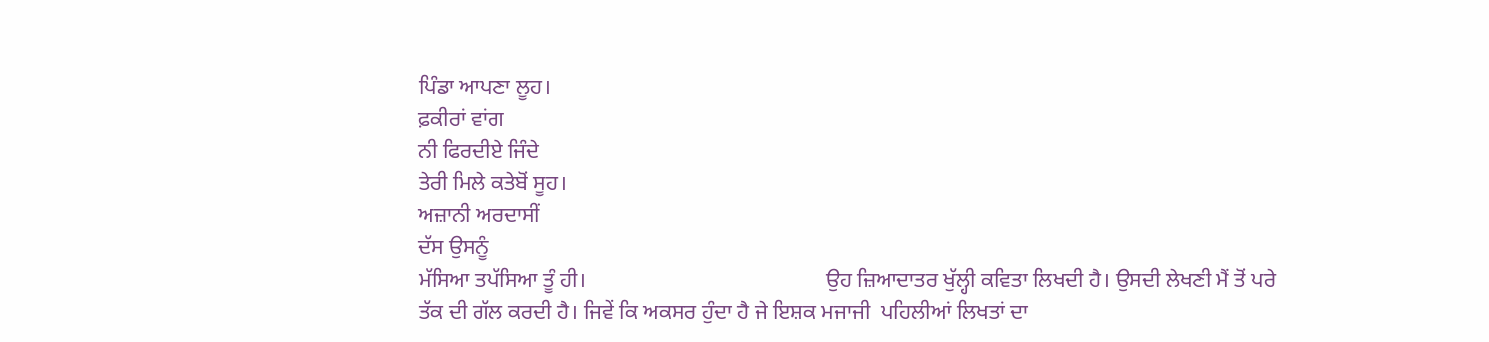ਪਿੰਡਾ ਆਪਣਾ ਲੂਹ।
ਫ਼ਕੀਰਾਂ ਵਾਂਗ
ਨੀ ਫਿਰਦੀਏ ਜਿੰਦੇ
ਤੇਰੀ ਮਿਲੇ ਕਤੇਬੋਂ ਸੂਹ।
ਅਜ਼ਾਨੀ ਅਰਦਾਸੀਂ
ਦੱਸ ਉਸਨੂੰ
ਮੱਸਿਆ ਤਪੱਸਿਆ ਤੂੰ ਹੀ।                                            ਉਹ ਜ਼ਿਆਦਾਤਰ ਖੁੱਲ੍ਹੀ ਕਵਿਤਾ ਲਿਖਦੀ ਹੈ। ਉਸਦੀ ਲੇਖਣੀ ਮੈਂ ਤੋਂ ਪਰੇ ਤੱਕ ਦੀ ਗੱਲ ਕਰਦੀ ਹੈ। ਜਿਵੇਂ ਕਿ ਅਕਸਰ ਹੁੰਦਾ ਹੈ ਜੇ ਇਸ਼ਕ ਮਜਾਜੀ  ਪਹਿਲੀਆਂ ਲਿਖਤਾਂ ਦਾ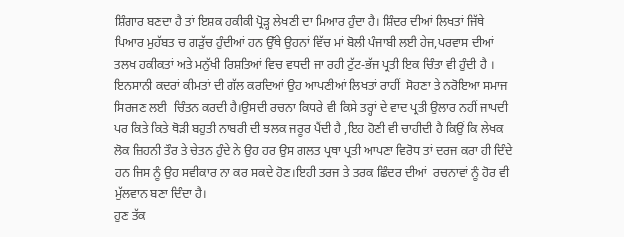ਸ਼ਿੰਗਾਰ ਬਣਦਾ ਹੈ ਤਾਂ ਇਸ਼ਕ ਹਕੀਕੀ ਪ੍ਰੋੜ੍ਹ ਲੇਖਣੀ ਦਾ ਮਿਆਰ ਹੁੰਦਾ ਹੈ। ਸ਼ਿੰਦਰ ਦੀਆਂ ਲਿਖਤਾਂ ਜਿੱਥੇ ਪਿਆਰ ਮੁਹੱਬਤ ਚ ਗੜੁੱਚ ਹੁੰਦੀਆਂ ਹਨ ਉੱਥੇ ਉਹਨਾਂ ਵਿੱਚ ਮਾਂ ਬੋਲੀ ਪੰਜਾਬੀ ਲਈ ਹੇਜ,ਪਰਵਾਸ ਦੀਆਂ ਤਲਖ ਹਕੀਕਤਾਂ ਅਤੇ ਮਨੁੱਖੀ ਰਿਸ਼ਤਿਆਂ ਵਿਚ ਵਧਦੀ ਜਾ ਰਹੀ ਟੁੱਟ-ਭੱਜ ਪ੍ਰਤੀ ਇਕ ਚਿੰਤਾ ਵੀ ਹੁੰਦੀ ਹੈ । ਇਨਸਾਨੀ ਕਦਰਾਂ ਕੀਮਤਾਂ ਦੀ ਗੱਲ ਕਰਦਿਆਂ ਉਹ ਆਪਣੀਆਂ ਲਿਖਤਾਂ ਰਾਹੀਂ  ਸੋਹਣਾ ਤੇ ਨਰੋਇਆ ਸਮਾਜ ਸਿਰਜਣ ਲਈ  ਚਿੰਤਨ ਕਰਦੀ ਹੈ।ਉਸਦੀ ਰਚਨਾ ਕਿਧਰੇ ਵੀ ਕਿਸੇ ਤਰ੍ਹਾਂ ਦੇ ਵਾਦ ਪ੍ਰਤੀ ਉਲਾਰ ਨਹੀਂ ਜਾਪਦੀ ਪਰ ਕਿਤੇ ਕਿਤੇ ਥੋੜੀ ਬਹੁਤੀ ਨਾਬਰੀ ਦੀ ਝਲਕ ਜਰੂਰ ਪੈਂਦੀ ਹੈ ,ਇਹ ਹੋਣੀ ਵੀ ਚਾਹੀਦੀ ਹੈ ਕਿਉਂ ਕਿ ਲੇਖਕ ਲੋਕ ਜ਼ਿਹਨੀ ਤੌਰ ਤੇ ਚੇਤਨ ਹੁੰਦੇ ਨੇ ਉਹ ਹਰ ਉਸ ਗਲਤ ਪ੍ਰਥਾ ਪ੍ਰਤੀ ਆਪਣਾ ਵਿਰੋਧ ਤਾਂ ਦਰਜ ਕਰਾ ਹੀ ਦਿੰਦੇ ਹਨ ਜਿਸ ਨੂੰ ਉਹ ਸਵੀਕਾਰ ਨਾ ਕਰ ਸਕਦੇ ਹੋਣ।ਇਹੀ ਤਰਜ ਤੇ ਤਰਕ ਛਿੰਦਰ ਦੀਆਂ  ਰਚਨਾਵਾਂ ਨੂੰ ਹੋਰ ਵੀ ਮੁੱਲਵਾਨ ਬਣਾ ਦਿੰਦਾ ਹੈ।
ਹੁਣ ਤੱਕ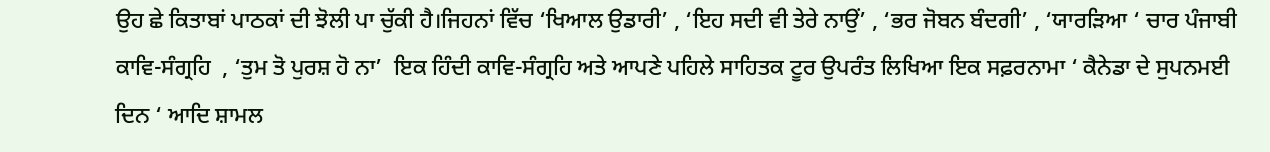ਉਹ ਛੇ ਕਿਤਾਬਾਂ ਪਾਠਕਾਂ ਦੀ ਝੋਲੀ ਪਾ ਚੁੱਕੀ ਹੈ।ਜਿਹਨਾਂ ਵਿੱਚ ‘ਖਿਆਲ ਉਡਾਰੀ’ , ‘ਇਹ ਸਦੀ ਵੀ ਤੇਰੇ ਨਾਉਂ’ , ‘ਭਰ ਜੋਬਨ ਬੰਦਗੀ’ , ‘ਯਾਰੜਿਆ ‘ ਚਾਰ ਪੰਜਾਬੀ ਕਾਵਿ-ਸੰਗ੍ਰਹਿ  , ‘ਤੁਮ ਤੋ ਪੁਰਸ਼ ਹੋ ਨਾ’  ਇਕ ਹਿੰਦੀ ਕਾਵਿ-ਸੰਗ੍ਰਹਿ ਅਤੇ ਆਪਣੇ ਪਹਿਲੇ ਸਾਹਿਤਕ ਟੂਰ ਉਪਰੰਤ ਲਿਖਿਆ ਇਕ ਸਫ਼ਰਨਾਮਾ ‘ ਕੈਨੇਡਾ ਦੇ ਸੁਪਨਮਈ ਦਿਨ ‘ ਆਦਿ ਸ਼ਾਮਲ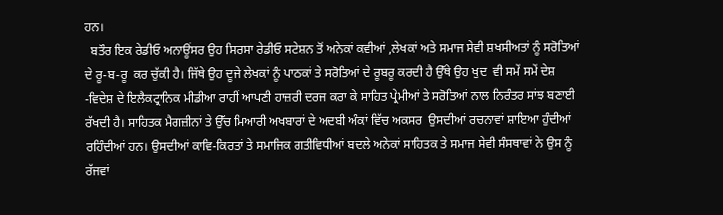ਹਨ।
  ਬਤੌਰ ਇਕ ਰੇਡੀਓ ਅਨਾਊਂਸਰ ਉਹ ਸਿਰਸਾ ਰੇਡੀਓ ਸਟੇਸ਼ਨ ਤੋਂ ਅਨੇਕਾਂ ਕਵੀਆਂ ,ਲੇਖਕਾਂ ਅਤੇ ਸਮਾਜ ਸੇਵੀ ਸ਼ਖਸੀਅਤਾਂ ਨੂੰ ਸਰੋਤਿਆਂ ਦੇ ਰੂ-ਬ-ਰੂ  ਕਰ ਚੁੱਕੀ ਹੈ। ਜਿੱਥੇ ਉਹ ਦੂਜੇ ਲੇਖਕਾਂ ਨੂੰ ਪਾਠਕਾਂ ਤੇ ਸਰੋਤਿਆਂ ਦੇ ਰੂਬਰੂ ਕਰਦੀ ਹੈ ਉੱਥੇ ਉਹ ਖੁਦ  ਵੀ ਸਮੇਂ ਸਮੇਂ ਦੇਸ਼ -ਵਿਦੇਸ਼ ਦੇ ਇਲੈਕਟ੍ਰਾਨਿਕ ਮੀਡੀਆ ਰਾਹੀਂ ਆਪਣੀ ਹਾਜ਼ਰੀ ਦਰਜ ਕਰਾ ਕੇ ਸਾਹਿਤ ਪ੍ਰੇਮੀਆਂ ਤੇ ਸਰੋਤਿਆਂ ਨਾਲ ਨਿਰੰਤਰ ਸਾਂਝ ਬਣਾਈ ਰੱਖਦੀ ਹੈ। ਸਾਹਿਤਕ ਮੈਗਜ਼ੀਨਾਂ ਤੇ ਉੱਚ ਮਿਆਰੀ ਅਖਬਾਰਾਂ ਦੇ ਅਦਬੀ ਅੰਕਾਂ ਵਿੱਚ ਅਕਸਰ  ਉਸਦੀਆਂ ਰਚਨਾਵਾਂ ਸ਼ਾਇਆ ਹੁੰਦੀਆਂ ਰਹਿੰਦੀਆਂ ਹਨ। ਉਸਦੀਆਂ ਕਾਵਿ-ਕਿਰਤਾਂ ਤੇ ਸਮਾਜਿਕ ਗਤੀਵਿਧੀਆਂ ਬਦਲੇ ਅਨੇਕਾਂ ਸਾਹਿਤਕ ਤੇ ਸਮਾਜ ਸੇਵੀ ਸੰਸਥਾਵਾਂ ਨੇ ਉਸ ਨੂੰ ਰੱਜਵਾਂ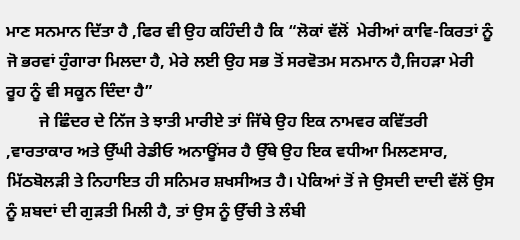ਮਾਣ ਸਨਮਾਨ ਦਿੱਤਾ ਹੈ ,ਫਿਰ ਵੀ ਉਹ ਕਹਿੰਦੀ ਹੈ ਕਿ “ਲੋਕਾਂ ਵੱਲੋਂ  ਮੇਰੀਆਂ ਕਾਵਿ-ਕਿਰਤਾਂ ਨੂੰ ਜੋ ਭਰਵਾਂ ਹੁੰਗਾਰਾ ਮਿਲਦਾ ਹੈ, ਮੇਰੇ ਲਈ ਉਹ ਸਭ ਤੋਂ ਸਰਵੋਤਮ ਸਨਮਾਨ ਹੈ,ਜਿਹੜਾ ਮੇਰੀ ਰੂਹ ਨੂੰ ਵੀ ਸਕੂਨ ਦਿੰਦਾ ਹੈ”
        ਜੇ ਛਿੰਦਰ ਦੇ ਨਿੱਜ ਤੇ ਝਾਤੀ ਮਾਰੀਏ ਤਾਂ ਜਿੱਥੇ ਉਹ ਇਕ ਨਾਮਵਰ ਕਵਿੱਤਰੀ ,ਵਾਰਤਾਕਾਰ ਅਤੇ ਉੱਘੀ ਰੇਡੀਓ ਅਨਾਊਂਸਰ ਹੈ ਉੱਥੇ ਉਹ ਇਕ ਵਧੀਆ ਮਿਲਣਸਾਰ, ਮਿੱਠਬੋਲੜੀ ਤੇ ਨਿਹਾਇਤ ਹੀ ਸਨਿਮਰ ਸ਼ਖਸੀਅਤ ਹੈ। ਪੇਕਿਆਂ ਤੋਂ ਜੇ ਉਸਦੀ ਦਾਦੀ ਵੱਲੋਂ ਉਸ ਨੂੰ ਸ਼ਬਦਾਂ ਦੀ ਗੁੜਤੀ ਮਿਲੀ ਹੈ, ਤਾਂ ਉਸ ਨੂੰ ਉੱਚੀ ਤੇ ਲੰਬੀ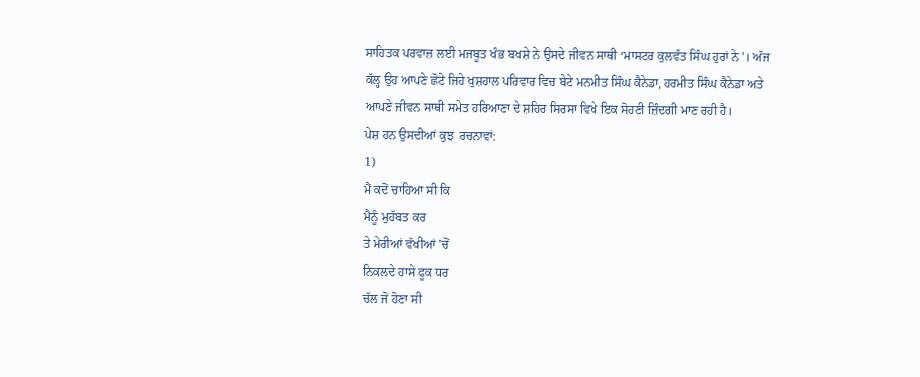ਸਾਹਿਤਕ ਪਰਵਾਜ਼ ਲਈ ਮਜਬੂਤ ਖੰਭ ਬਖਸ਼ੇ ਨੇ ਉਸਦੇ ਜੀਵਨ ਸਾਥੀ ‘ਮਾਸਟਰ ਕੁਲਵੰਤ ਸਿੰਘ ਹੁਰਾਂ ਨੇ’। ਅੱਜ ਕੱਲ੍ਹ ਉਹ ਆਪਣੇ ਛੋਟੇ ਜਿਹੇ ਖੁਸ਼ਹਾਲ ਪਰਿਵਾਰ ਵਿਚ ਬੇਟੇ ਮਨਮੀਤ ਸਿੰਘ ਕੈਨੇਡਾ, ਹਰਮੀਤ ਸਿੰਘ ਕੈਨੇਡਾ ਅਤੇ ਆਪਣੇ ਜੀਵਨ ਸਾਥੀ ਸਮੇਤ ਹਰਿਆਣਾ ਦੇ ਸ਼ਹਿਰ ਸਿਰਸਾ ਵਿਖੇ ਇਕ ਸੋਹਣੀ ਜ਼ਿੰਦਗੀ ਮਾਣ ਰਹੀ ਹੈ।
ਪੇਸ਼ ਹਨ ਉਸਦੀਆਂ ਕੁਝ  ਰਚਨਾਵਾਂ:
1)
ਮੈਂ ਕਦੋਂ ਚਾਹਿਆ ਸੀ ਕਿ
ਮੈਨੂੰ ਮੁਹੱਬਤ ਕਰ
ਤੇ ਮੇਰੀਆਂ ਵੱਖੀਆਂ ’ਚੋਂ
ਨਿਕਲਦੇ ਹਾਸੇ ਫੂਕ ਧਰ
ਚੱਲ ਜੋ ਹੋਣਾ ਸੀ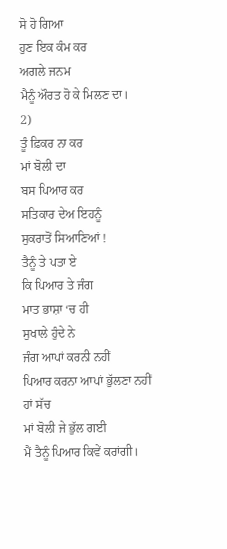ਸੋ ਹੋ ਗਿਆ
ਹੁਣ ਇਕ ਕੰਮ ਕਰ
ਅਗਲੇ ਜਨਮ
ਮੈਨੂੰ ਔਰਤ ਹੋ ਕੇ ਮਿਲਣ ਦਾ।
2)
ਤੂੰ ਫ਼ਿਕਰ ਨਾ ਕਰ
ਮਾਂ ਬੋਲੀ ਦਾ
ਬਸ ਪਿਆਰ ਕਰ
ਸਤਿਕਾਰ ਦੇਅ ਇਹਨੂੰ
ਸੁਕਰਾਤੋਂ ਸਿਆਣਿਆਂ !
ਤੈਨੂੰ ਤੇ ਪਤਾ ਏ
ਕਿ ਪਿਆਰ ਤੇ ਜੰਗ
ਮਾਤ ਭਾਸ਼ਾ ‘ਚ ਹੀ
ਸੁਖਾਲੇ ਹੁੰਦੇ ਨੇ
ਜੰਗ ਆਪਾਂ ਕਰਨੀ ਨਹੀਂ
ਪਿਆਰ ਕਰਨਾ ਆਪਾਂ ਭੁੱਲਣਾ ਨਹੀਂ
ਹਾਂ ਸੱਚ
ਮਾਂ ਬੋਲੀ ਜੇ ਭੁੱਲ ਗਈ
ਮੈਂ ਤੈਨੂੰ ਪਿਆਰ ਕਿਵੇਂ ਕਰਾਂਗੀ।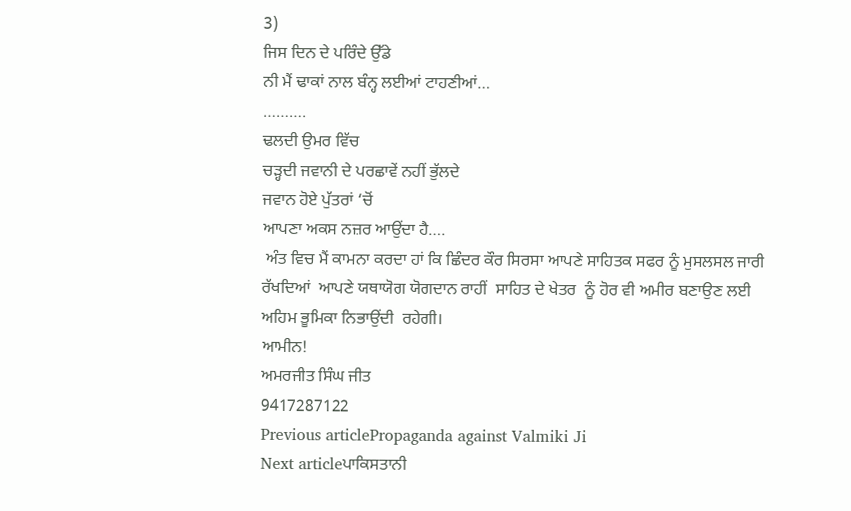3)
ਜਿਸ ਦਿਨ ਦੇ ਪਰਿੰਦੇ ਉੱਡੇ
ਨੀ ਮੈਂ ਢਾਕਾਂ ਨਾਲ ਬੰਨ੍ਹ ਲਈਆਂ ਟਾਹਣੀਆਂ…
……….
ਢਲਦੀ ਉਮਰ ਵਿੱਚ
ਚੜ੍ਹਦੀ ਜਵਾਨੀ ਦੇ ਪਰਛਾਵੇਂ ਨਹੀਂ ਭੁੱਲਦੇ
ਜਵਾਨ ਹੋਏ ਪੁੱਤਰਾਂ ‘ਚੋਂ
ਆਪਣਾ ਅਕਸ ਨਜ਼ਰ ਆਉਂਦਾ ਹੈ….
 ਅੰਤ ਵਿਚ ਮੈਂ ਕਾਮਨਾ ਕਰਦਾ ਹਾਂ ਕਿ ਛਿੰਦਰ ਕੌਰ ਸਿਰਸਾ ਆਪਣੇ ਸਾਹਿਤਕ ਸਫਰ ਨੂੰ ਮੁਸਲਸਲ ਜਾਰੀ ਰੱਖਦਿਆਂ  ਆਪਣੇ ਯਥਾਯੋਗ ਯੋਗਦਾਨ ਰਾਹੀਂ  ਸਾਹਿਤ ਦੇ ਖੇਤਰ  ਨੂੰ ਹੋਰ ਵੀ ਅਮੀਰ ਬਣਾਉਣ ਲਈ ਅਹਿਮ ਭੂਮਿਕਾ ਨਿਭਾਉਂਦੀ  ਰਹੇਗੀ।
ਆਮੀਨ!
ਅਮਰਜੀਤ ਸਿੰਘ ਜੀਤ
9417287122
Previous articlePropaganda against Valmiki Ji
Next articleਪਾਕਿਸਤਾਨੀ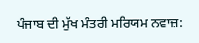ਪੰਜਾਬ ਦੀ ਮੁੱਖ ਮੰਤਰੀ ਮਰਿਯਮ ਨਵਾਜ਼: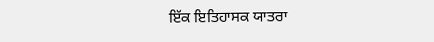ਇੱਕ ਇਤਿਹਾਸਕ ਯਾਤਰਾ